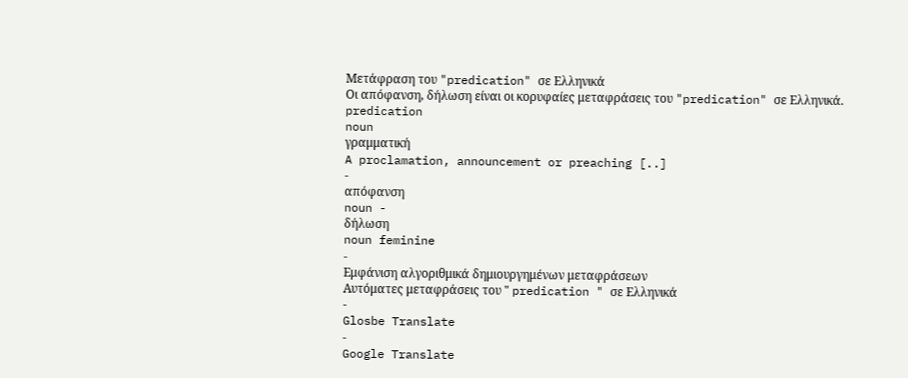Μετάφραση του "predication" σε Ελληνικά
Οι απόφανση, δήλωση είναι οι κορυφαίες μεταφράσεις του "predication" σε Ελληνικά.
predication
noun
γραμματική
A proclamation, announcement or preaching [..]
-
απόφανση
noun -
δήλωση
noun feminine
-
Εμφάνιση αλγοριθμικά δημιουργημένων μεταφράσεων
Αυτόματες μεταφράσεις του " predication " σε Ελληνικά
-
Glosbe Translate
-
Google Translate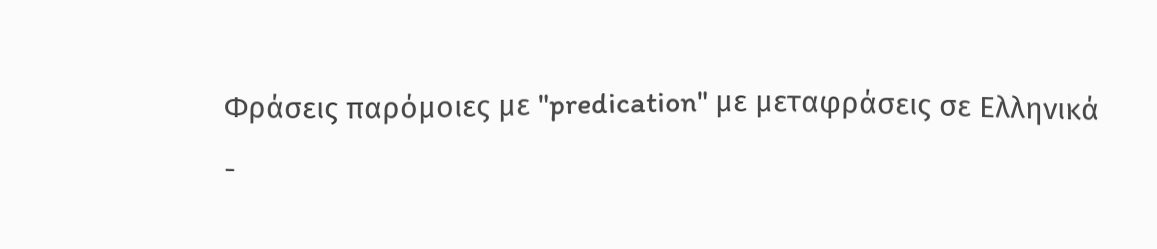Φράσεις παρόμοιες με "predication" με μεταφράσεις σε Ελληνικά
-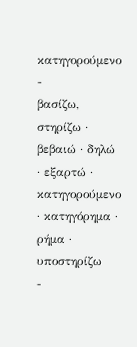κατηγορούμενο
-
βασίζω, στηρίζω · βεβαιώ · δηλώ · εξαρτώ · κατηγορούμενο · κατηγόρημα · ρήμα · υποστηρίζω
-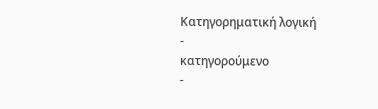Κατηγορηματική λογική
-
κατηγορούμενο
-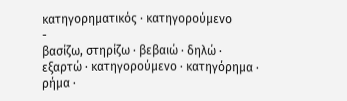κατηγορηματικός · κατηγορούμενο
-
βασίζω, στηρίζω · βεβαιώ · δηλώ · εξαρτώ · κατηγορούμενο · κατηγόρημα · ρήμα ·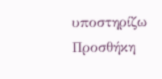υποστηρίζω
Προσθήκη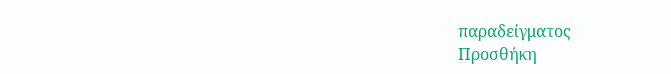παραδείγματος
Προσθήκη